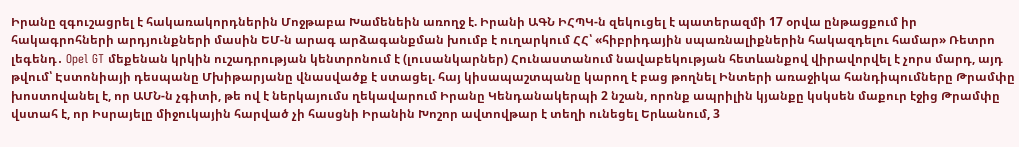Իրանը զգուշացրել է հակառակորդներին Մոջթաբա Խամենեին առողջ է. Իրանի ԱԳՆ ԻՀՊԿ-ն զեկուցել է պատերազմի 17 օրվա ընթացքում իր հակագրոհների արդյունքների մասին ԵՄ-ն արագ արձագանքման խումբ է ուղարկում ՀՀ՝ «հիբրիդային սպառնալիքներին հակազդելու համար» Ռետրո լեգենդ․ Opel GT մեքենան կրկին ուշադրության կենտրոնում է (լուսանկարներ) Հունաստանում նավաբեկության հետևանքով վիրավորվել է չորս մարդ, այդ թվում՝ Էստոնիայի դեսպանը Մխիթարյանը վնասվածք է ստացել. հայ կիսապաշտպանը կարող է բաց թողնել Ինտերի առաջիկա հանդիպումները Թրամփը խոստովանել է, որ ԱՄՆ-ն չգիտի, թե ով է ներկայումս ղեկավարում Իրանը Կենդանակերպի 2 նշան, որոնք ապրիլին կյանքը կսկսեն մաքուր էջից Թրամփը վստահ է, որ Իսրայելը միջուկային հարված չի հասցնի Իրանին Խոշոր ավտովթար է տեղի ունեցել Երևանում, 3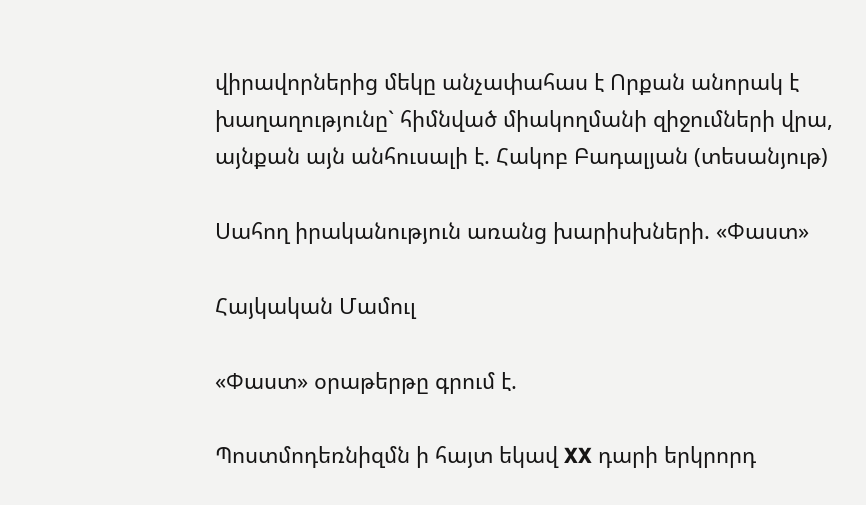վիրավորներից մեկը անչափահաս է Որքան անորակ է խաղաղությունը` հիմնված միակողմանի զիջումների վրա, այնքան այն անհուսալի է. Հակոբ Բադալյան (տեսանյութ)

Սահող իրականություն առանց խարիսխների. «Փաստ»

Հայկական Մամուլ

«Փաստ» օրաթերթը գրում է.

Պոստմոդեռնիզմն ի հայտ եկավ XX դարի երկրորդ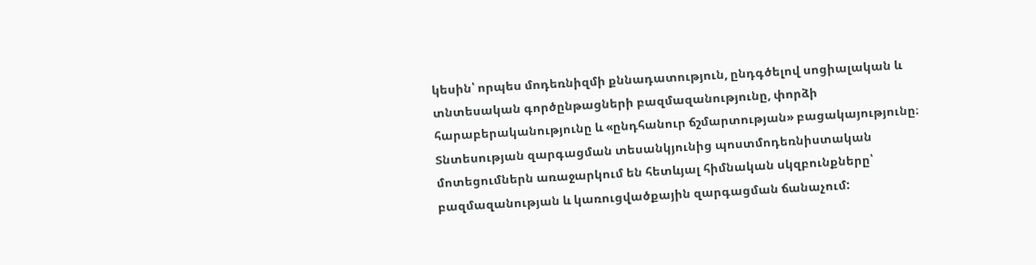կեսին՝ որպես մոդեռնիզմի քննադատություն, ընդգծելով սոցիալական և տնտեսական գործընթացների բազմազանությունը, փորձի հարաբերականությունը և «ընդհանուր ճշմարտության» բացակայությունը։ Տնտեսության զարգացման տեսանկյունից պոստմոդեռնիստական մոտեցումներն առաջարկում են հետևյալ հիմնական սկզբունքները՝ բազմազանության և կառուցվածքային զարգացման ճանաչում: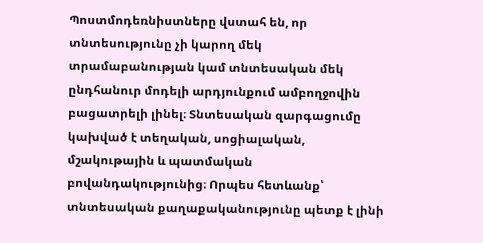Պոստմոդեռնիստները վստահ են, որ տնտեսությունը չի կարող մեկ տրամաբանության կամ տնտեսական մեկ ընդհանուր մոդելի արդյունքում ամբողջովին բացատրելի լինել։ Տնտեսական զարգացումը կախված է տեղական, սոցիալական, մշակութային և պատմական բովանդակությունից։ Որպես հետևանք՝ տնտեսական քաղաքականությունը պետք է լինի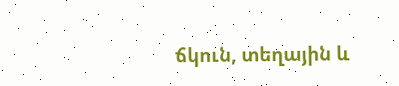ճկուն, տեղային և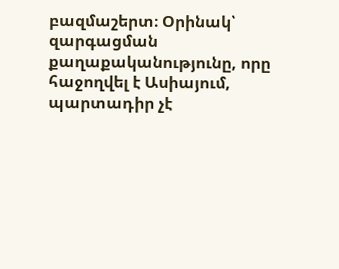բազմաշերտ։ Օրինակ՝ զարգացման քաղաքականությունը, որը հաջողվել է Ասիայում, պարտադիր չէ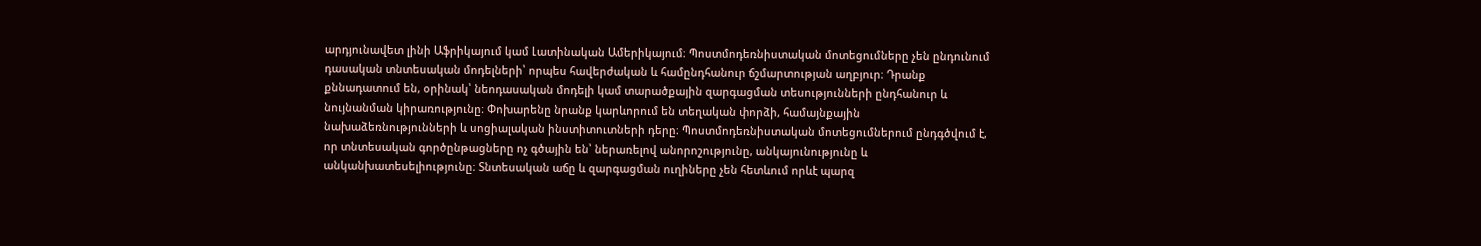արդյունավետ լինի Աֆրիկայում կամ Լատինական Ամերիկայում։ Պոստմոդեռնիստական մոտեցումները չեն ընդունում դասական տնտեսական մոդելների՝ որպես հավերժական և համընդհանուր ճշմարտության աղբյուր։ Դրանք քննադատում են, օրինակ՝ նեոդասական մոդելի կամ տարածքային զարգացման տեսությունների ընդհանուր և նույնանման կիրառությունը։ Փոխարենը նրանք կարևորում են տեղական փորձի, համայնքային նախաձեռնությունների և սոցիալական ինստիտուտների դերը։ Պոստմոդեռնիստական մոտեցումներում ընդգծվում է, որ տնտեսական գործընթացները ոչ գծային են՝ ներառելով անորոշությունը, անկայունությունը և անկանխատեսելիությունը։ Տնտեսական աճը և զարգացման ուղիները չեն հետևում որևէ պարզ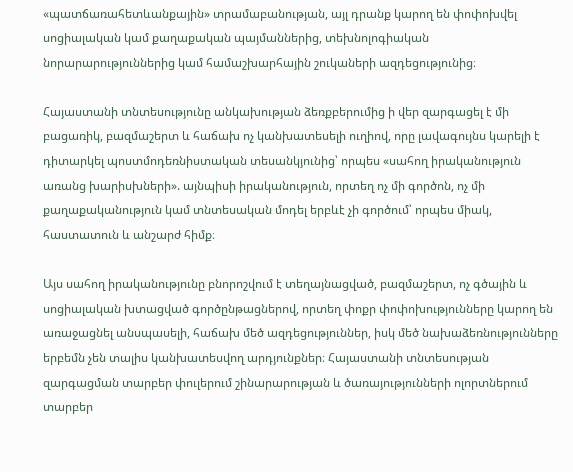«պատճառահետևանքային» տրամաբանության, այլ դրանք կարող են փոփոխվել սոցիալական կամ քաղաքական պայմաններից, տեխնոլոգիական նորարարություններից կամ համաշխարհային շուկաների ազդեցությունից։

Հայաստանի տնտեսությունը անկախության ձեռքբերումից ի վեր զարգացել է մի բացառիկ, բազմաշերտ և հաճախ ոչ կանխատեսելի ուղիով, որը լավագույնս կարելի է դիտարկել պոստմոդեռնիստական տեսանկյունից՝ որպես «սահող իրականություն առանց խարիսխների». այնպիսի իրականություն, որտեղ ոչ մի գործոն, ոչ մի քաղաքականություն կամ տնտեսական մոդել երբևէ չի գործում՝ որպես միակ, հաստատուն և անշարժ հիմք։

Այս սահող իրականությունը բնորոշվում է տեղայնացված, բազմաշերտ, ոչ գծային և սոցիալական խտացված գործընթացներով, որտեղ փոքր փոփոխությունները կարող են առաջացնել անսպասելի, հաճախ մեծ ազդեցություններ, իսկ մեծ նախաձեռնությունները երբեմն չեն տալիս կանխատեսվող արդյունքներ։ Հայաստանի տնտեսության զարգացման տարբեր փուլերում շինարարության և ծառայությունների ոլորտներում տարբեր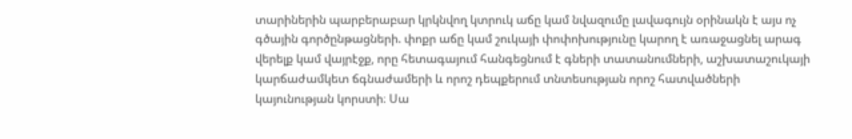տարիներին պարբերաբար կրկնվող կտրուկ աճը կամ նվազումը լավագույն օրինակն է այս ոչ գծային գործընթացների. փոքր աճը կամ շուկայի փոփոխությունը կարող է առաջացնել արագ վերելք կամ վայրէջք, որը հետագայում հանգեցնում է գների տատանումների, աշխատաշուկայի կարճաժամկետ ճգնաժամերի և որոշ դեպքերում տնտեսության որոշ հատվածների կայունության կորստի։ Սա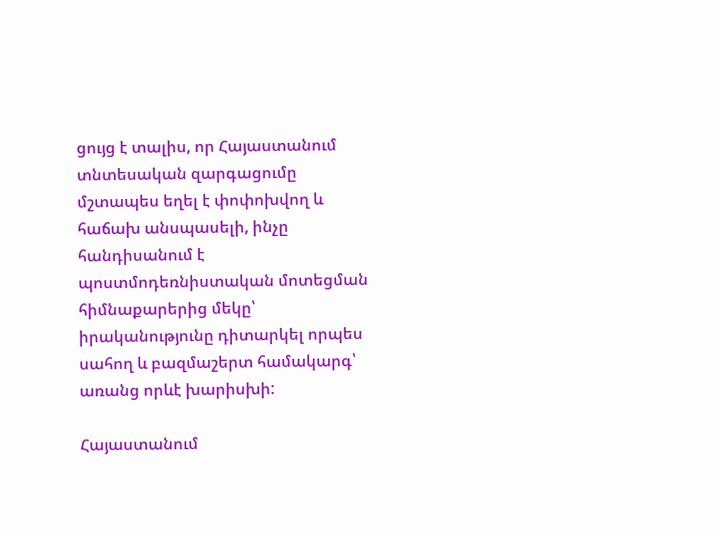ցույց է տալիս, որ Հայաստանում տնտեսական զարգացումը մշտապես եղել է փոփոխվող և հաճախ անսպասելի, ինչը հանդիսանում է պոստմոդեռնիստական մոտեցման հիմնաքարերից մեկը՝ իրականությունը դիտարկել որպես սահող և բազմաշերտ համակարգ՝ առանց որևէ խարիսխի:

Հայաստանում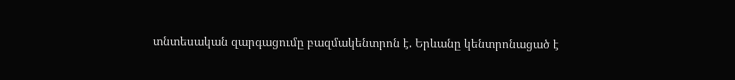տնտեսական զարգացումը բազմակենտրոն է. Երևանը կենտրոնացած է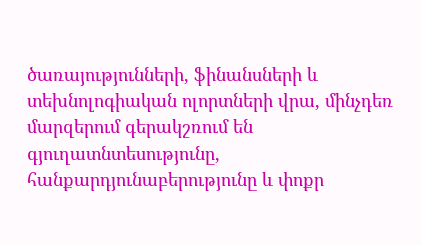ծառայությունների, ֆինանսների և տեխնոլոգիական ոլորտների վրա, մինչդեռ մարզերում գերակշռում են գյուղատնտեսությունը, հանքարդյունաբերությունը և փոքր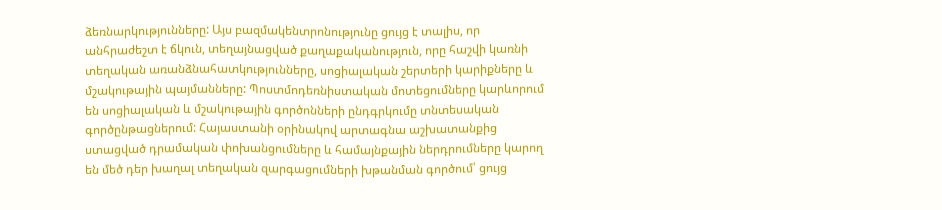ձեռնարկությունները: Այս բազմակենտրոնությունը ցույց է տալիս, որ անհրաժեշտ է ճկուն, տեղայնացված քաղաքականություն, որը հաշվի կառնի տեղական առանձնահատկությունները, սոցիալական շերտերի կարիքները և մշակութային պայմանները: Պոստմոդեռնիստական մոտեցումները կարևորում են սոցիալական և մշակութային գործոնների ընդգրկումը տնտեսական գործընթացներում: Հայաստանի օրինակով արտագնա աշխատանքից ստացված դրամական փոխանցումները և համայնքային ներդրումները կարող են մեծ դեր խաղալ տեղական զարգացումների խթանման գործում՝ ցույց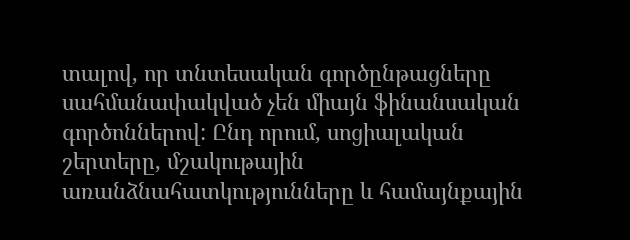տալով, որ տնտեսական գործընթացները սահմանափակված չեն միայն ֆինանսական գործոններով: Ընդ որում, սոցիալական շերտերը, մշակութային առանձնահատկությունները և համայնքային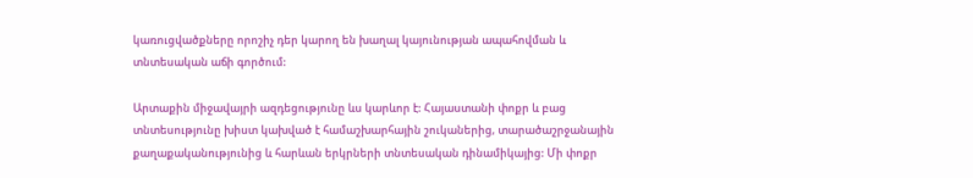կառուցվածքները որոշիչ դեր կարող են խաղալ կայունության ապահովման և տնտեսական աճի գործում:

Արտաքին միջավայրի ազդեցությունը ևս կարևոր է: Հայաստանի փոքր և բաց տնտեսությունը խիստ կախված է համաշխարհային շուկաներից, տարածաշրջանային քաղաքականությունից և հարևան երկրների տնտեսական դինամիկայից: Մի փոքր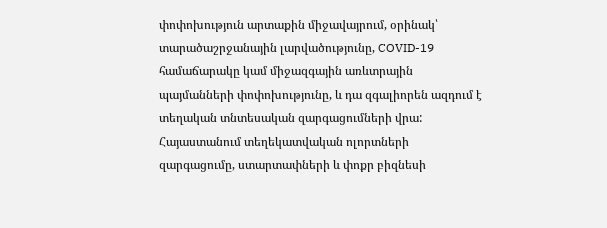փոփոխություն արտաքին միջավայրում, օրինակ՝ տարածաշրջանային լարվածությունը, COVID-19 համաճարակը կամ միջազգային առևտրային պայմանների փոփոխությունը, և դա զգալիորեն ազդում է տեղական տնտեսական զարգացումների վրա: Հայաստանում տեղեկատվական ոլորտների զարգացումը, ստարտափների և փոքր բիզնեսի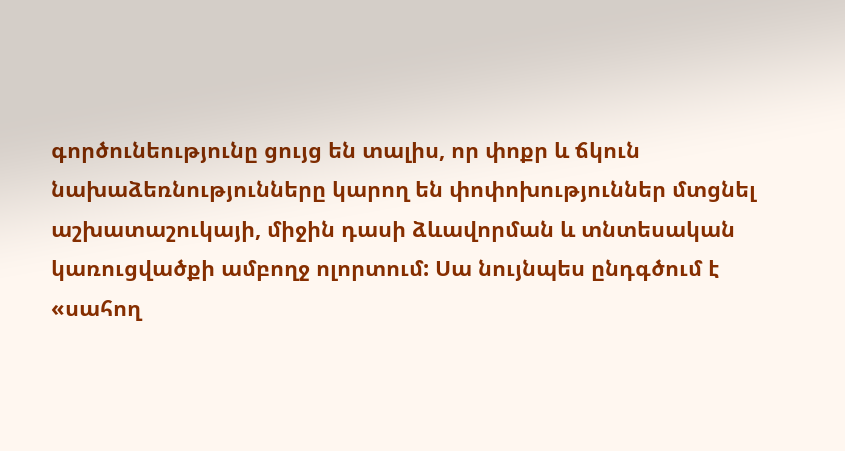գործունեությունը ցույց են տալիս, որ փոքր և ճկուն նախաձեռնությունները կարող են փոփոխություններ մտցնել աշխատաշուկայի, միջին դասի ձևավորման և տնտեսական կառուցվածքի ամբողջ ոլորտում: Սա նույնպես ընդգծում է «սահող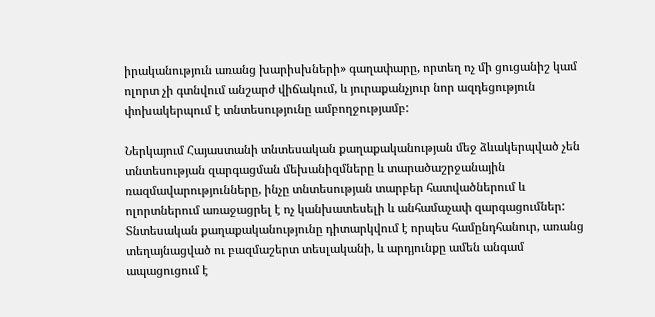իրականություն առանց խարիսխների» գաղափարը, որտեղ ոչ մի ցուցանիշ կամ ոլորտ չի գտնվում անշարժ վիճակում, և յուրաքանչյուր նոր ազդեցություն փոխակերպում է տնտեսությունը ամբողջությամբ:

Ներկայում Հայաստանի տնտեսական քաղաքականության մեջ ձևակերպված չեն տնտեսության զարգացման մեխանիզմները և տարածաշրջանային ռազմավարությունները, ինչը տնտեսության տարբեր հատվածներում և ոլորտներում առաջացրել է ոչ կանխատեսելի և անհամաչափ զարգացումներ: Տնտեսական քաղաքականությունը դիտարկվում է որպես համընդհանուր, առանց տեղայնացված ու բազմաշերտ տեսլականի, և արդյունքը ամեն անգամ ապացուցում է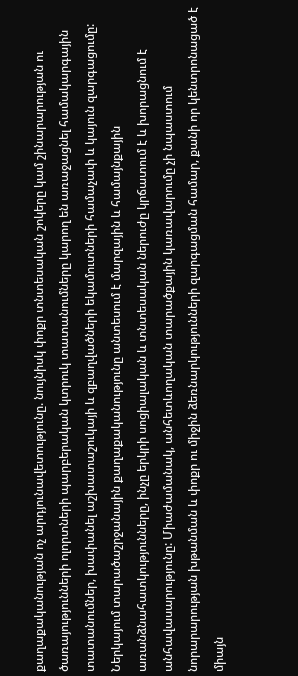քաղաքականության ոչ արդյունավետությունը. նույնիսկ փոքր տնտեսական շոկերը կամ շինարարության ու ծառայությունների ոլորտների պարբերական կտրուկ տատանումները կարող են առաջացնել համակարգային տատանումներ, խափանել աշխատաշուկայի և զբաղվածների եկամուտների համաչափ և կայուն զարգացումը: Ներկայում տարածաշրջանային քաղաքականությունը անտեսում է մարզային և համայնքային առանձնահատկությունները, ինչը երկրի սոցիալական և տնտեսական ներուժը կրճատում է և խորացնում է անհավասարությունը: Միաժամանակ, անհետևողական տարածքային կառավարումը չի նպաստում նորարարության խթանման և փոքր ու միջին ձեռնարկությունների զարգացման համար, քանի որ կենտրոնացած է միայն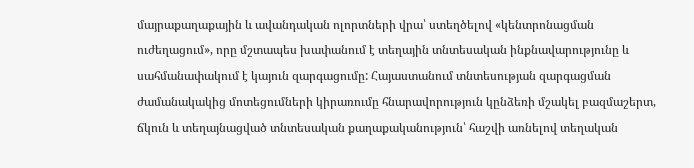մայրաքաղաքային և ավանդական ոլորտների վրա՝ ստեղծելով «կենտրոնացման ուժեղացում», որը մշտապես խափանում է տեղային տնտեսական ինքնավարությունը և սահմանափակում է կայուն զարգացումը: Հայաստանում տնտեսության զարգացման ժամանակակից մոտեցումների կիրառումը հնարավորություն կընձեռի մշակել բազմաշերտ, ճկուն և տեղայնացված տնտեսական քաղաքականություն՝ հաշվի առնելով տեղական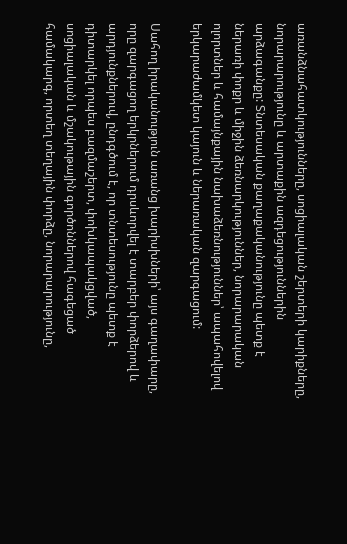առանձնահատկությունները, սոցիալական շերտերի կարիքները, նորարարությունը և արտաքին ազդեցություններին արձագանքը: Տնտեսական քաղաքականությունը պետք է ներառի փոքր և միջին ձեռնարկություններ, նորարարական ոլորտներ և համայնքային նախաձեռնություններ՝ ապահովելով երկարաժամկետ կայուն և ներառական զարգացում:

Սահող իրականություն առանց խարիսխների՝ այս գաղափարը, որը զարգացող երկրներում դրսևորվել է տարբեր փորձերով և արդյունքներուվ, ընդգծում է, որ տնտեսությունը պետք է դիտարկել որպես բազմաշերտ, փոխկապակցված, սոցիալական և մշակութային գործոններով հագեցած համակարգ, որտեղ տեղային փորձը, նորարարությունը,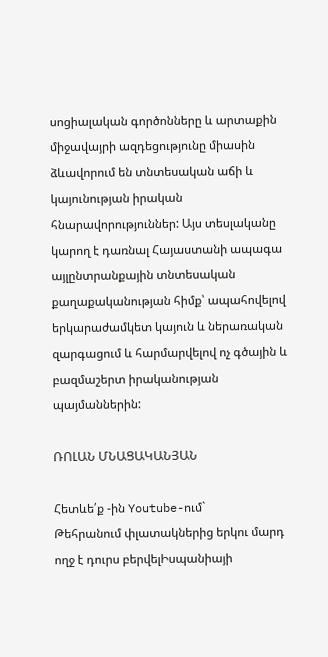սոցիալական գործոնները և արտաքին միջավայրի ազդեցությունը միասին ձևավորում են տնտեսական աճի և կայունության իրական հնարավորություններ: Այս տեսլականը կարող է դառնալ Հայաստանի ապագա այլընտրանքային տնտեսական քաղաքականության հիմք՝ ապահովելով երկարաժամկետ կայուն և ներառական զարգացում և հարմարվելով ոչ գծային և բազմաշերտ իրականության պայմաններին:

ՌՈԼԱՆ ՄՆԱՑԱԿԱՆՅԱՆ

Հետևե՛ք -ին Youtube-ում`
Թեհրանում փլատակներից երկու մարդ ողջ է դուրս բերվելԻսպանիայի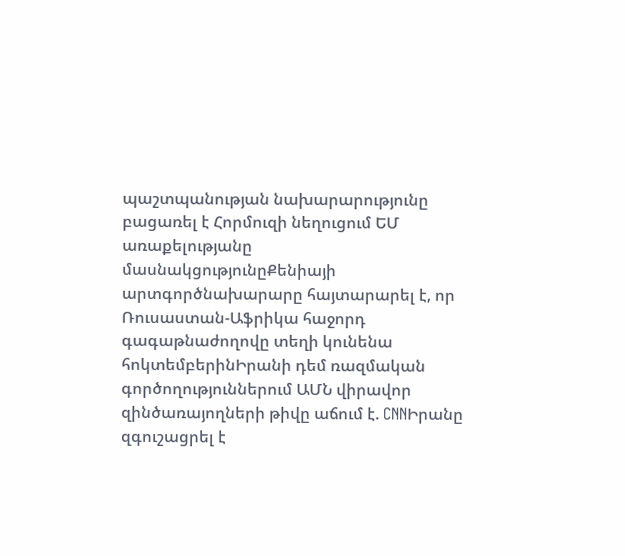պաշտպանության նախարարությունը բացառել է Հորմուզի նեղուցում ԵՄ առաքելությանը մասնակցությունըՔենիայի արտգործնախարարը հայտարարել է, որ Ռուսաստան-Աֆրիկա հաջորդ գագաթնաժողովը տեղի կունենա հոկտեմբերինԻրանի դեմ ռազմական գործողություններում ԱՄՆ վիրավոր զինծառայողների թիվը աճում է. CNNԻրանը զգուշացրել է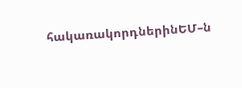հակառակորդներինԵՄ–ն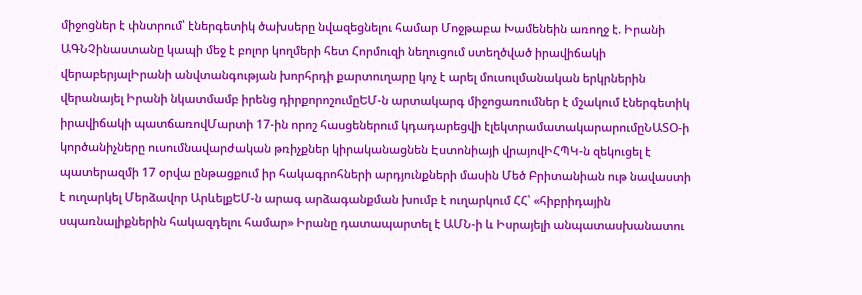միջոցներ է փնտրում՝ էներգետիկ ծախսերը նվազեցնելու համար Մոջթաբա Խամենեին առողջ է. Իրանի ԱԳՆՉինաստանը կապի մեջ է բոլոր կողմերի հետ Հորմուզի նեղուցում ստեղծված իրավիճակի վերաբերյալԻրանի անվտանգության խորհրդի քարտուղարը կոչ է արել մուսուլմանական երկրներին վերանայել Իրանի նկատմամբ իրենց դիրքորոշումըԵՄ-ն արտակարգ միջոցառումներ է մշակում էներգետիկ իրավիճակի պատճառովՄարտի 17-ին որոշ հասցեներում կդադարեցվի էլեկտրամատակարարումըՆԱՏՕ-ի կործանիչները ուսումնավարժական թռիչքներ կիրականացնեն Էստոնիայի վրայովԻՀՊԿ-ն զեկուցել է պատերազմի 17 օրվա ընթացքում իր հակագրոհների արդյունքների մասին Մեծ Բրիտանիան ութ նավաստի է ուղարկել Մերձավոր ԱրևելքԵՄ-ն արագ արձագանքման խումբ է ուղարկում ՀՀ՝ «հիբրիդային սպառնալիքներին հակազդելու համար» Իրանը դատապարտել է ԱՄՆ-ի և Իսրայելի անպատասխանատու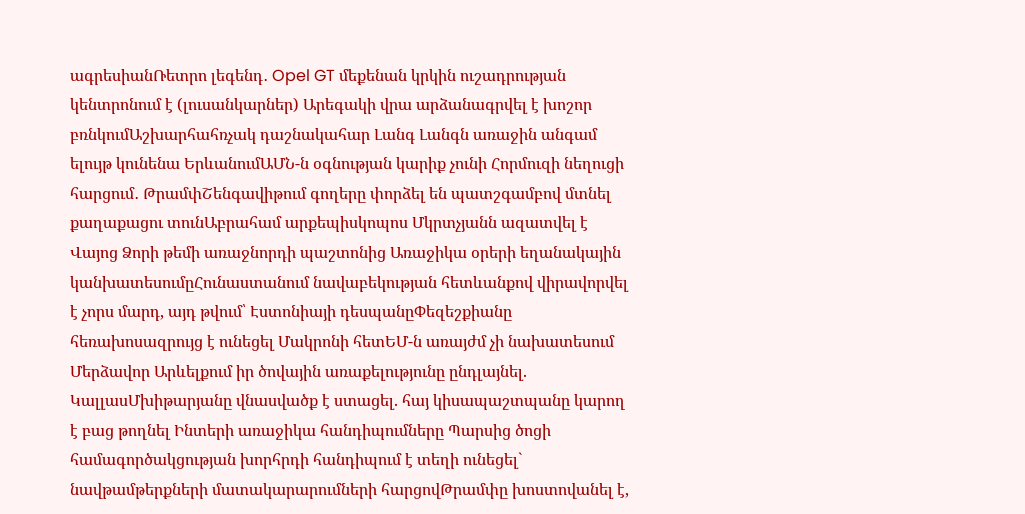ագրեսիանՌետրո լեգենդ․ Opel GT մեքենան կրկին ուշադրության կենտրոնում է (լուսանկարներ) Արեգակի վրա արձանագրվել է խոշոր բռնկումԱշխարհահռչակ դաշնակահար Լանգ Լանգն առաջին անգամ ելույթ կունենա ԵրևանումԱՄՆ-ն օգնության կարիք չունի Հորմուզի նեղուցի հարցում․ ԹրամփՇենգավիթում գողերը փորձել են պատշգամբով մտնել քաղաքացու տունԱբրահամ արքեպիսկոպոս Մկրտչյանն ազատվել է Վայոց Ձորի թեմի առաջնորդի պաշտոնից Առաջիկա օրերի եղանակային կանխատեսումըՀունաստանում նավաբեկության հետևանքով վիրավորվել է չորս մարդ, այդ թվում՝ Էստոնիայի դեսպանըՓեզեշքիանը հեռախոսազրույց է ունեցել Մակրոնի հետԵՄ-ն առայժմ չի նախատեսում Մերձավոր Արևելքում իր ծովային առաքելությունը ընդլայնել. ԿալլասՄխիթարյանը վնասվածք է ստացել. հայ կիսապաշտպանը կարող է բաց թողնել Ինտերի առաջիկա հանդիպումները Պարսից ծոցի համագործակցության խորհրդի հանդիպում է տեղի ունեցել` նավթամթերքների մատակարարումների հարցովԹրամփը խոստովանել է,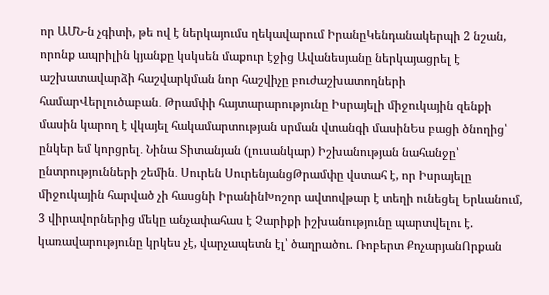որ ԱՄՆ-ն չգիտի, թե ով է ներկայումս ղեկավարում ԻրանըԿենդանակերպի 2 նշան, որոնք ապրիլին կյանքը կսկսեն մաքուր էջից Ավանեսյանը ներկայացրել է աշխատավարձի հաշվարկման նոր հաշվիչը բուժաշխատողների համարՎերլուծաբան․ Թրամփի հայտարարությունը Իսրայելի միջուկային զենքի մասին կարող է վկայել հակամարտության սրման վտանգի մասինԵս բացի ծնողից՝ ընկեր եմ կորցրել․ Նինա Տիտանյան (լուսանկար) Իշխանության նահանջը՝ ընտրությունների շեմին․ Սուրեն ՍուրենյանցԹրամփը վստահ է, որ Իսրայելը միջուկային հարված չի հասցնի ԻրանինԽոշոր ավտովթար է տեղի ունեցել Երևանում, 3 վիրավորներից մեկը անչափահաս է Չարիքի իշխանությունը պարտվելու է. կառավարությունը կրկես չէ, վարչապետն էլ՝ ծաղրածու. Ռոբերտ ՔոչարյանՈրքան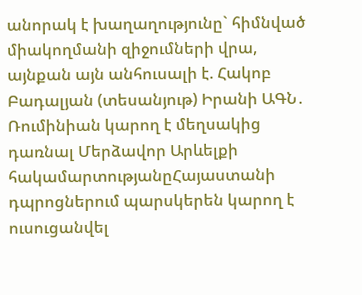անորակ է խաղաղությունը` հիմնված միակողմանի զիջումների վրա, այնքան այն անհուսալի է. Հակոբ Բադալյան (տեսանյութ) Իրանի ԱԳՆ․ Ռումինիան կարող է մեղսակից դառնալ Մերձավոր Արևելքի հակամարտությանըՀայաստանի դպրոցներում պարսկերեն կարող է ուսուցանվել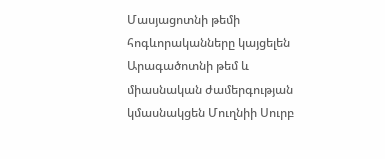Մասյացոտնի թեմի հոգևորականները կայցելեն Արագածոտնի թեմ և միասնական ժամերգության կմասնակցեն Մուղնիի Սուրբ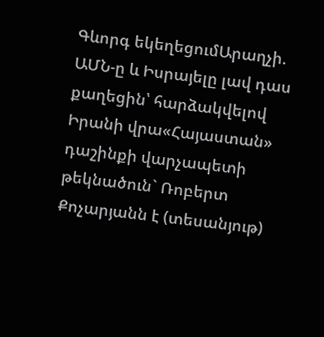Գևորգ եկեղեցումԱրաղչի. ԱՄՆ-ը և Իսրայելը լավ դաս քաղեցին՝ հարձակվելով Իրանի վրա«Հայաստան» դաշինքի վարչապետի թեկնածուն` Ռոբերտ Քոչարյանն է (տեսանյութ)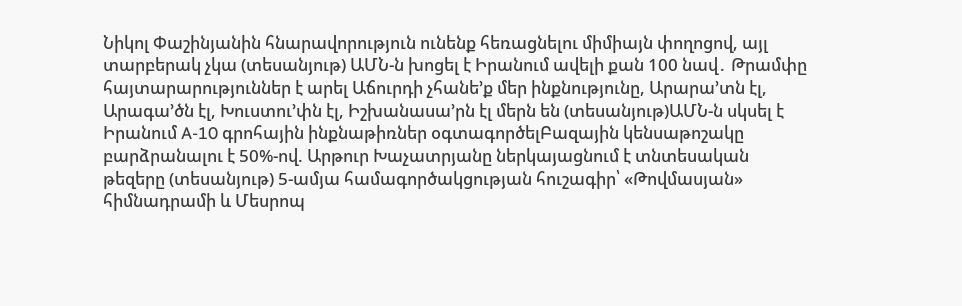Նիկոլ Փաշինյանին հնարավորություն ունենք հեռացնելու միմիայն փողոցով, այլ տարբերակ չկա (տեսանյութ) ԱՄՆ-ն խոցել է Իրանում ավելի քան 100 նավ․ Թրամփը հայտարարություններ է արել Աճուրդի չհանե’ք մեր ինքնությունը, Արարա’տն էլ, Արագա’ծն էլ, Խուստու’փն էլ, Իշխանասա’րն էլ մերն են (տեսանյութ)ԱՄՆ-ն սկսել է Իրանում A-10 գրոհային ինքնաթիռներ օգտագործելԲազային կենսաթոշակը բարձրանալու է 50%-ով. Արթուր Խաչատրյանը ներկայացնում է տնտեսական թեզերը (տեսանյութ) 5-ամյա համագործակցության հուշագիր՝ «Թովմասյան» հիմնադրամի և Մեսրոպ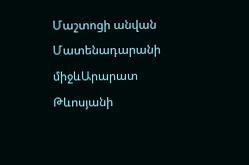Մաշտոցի անվան Մատենադարանի միջևԱրարատ Թևոսյանի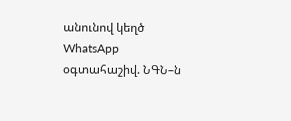անունով կեղծ WhatsApp օգտահաշիվ. ՆԳՆ–ն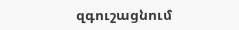զգուշացնում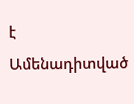է
Ամենադիտված